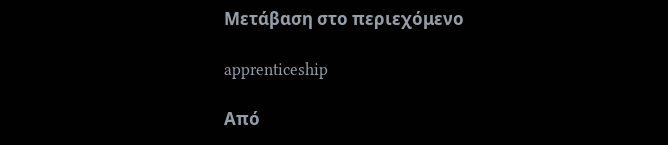Μετάβαση στο περιεχόμενο

apprenticeship

Από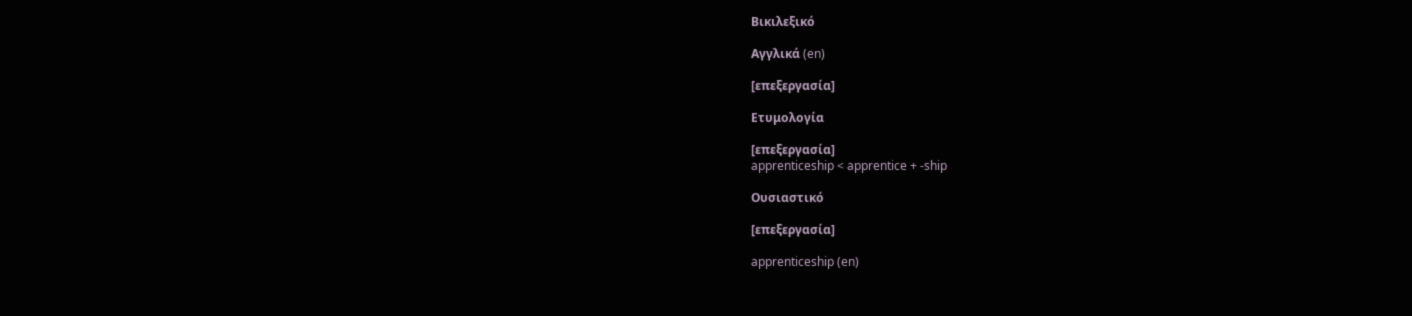Βικιλεξικό

Αγγλικά (en)

[επεξεργασία]

Ετυμολογία

[επεξεργασία]
apprenticeship < apprentice + -ship

Ουσιαστικό

[επεξεργασία]

apprenticeship (en)